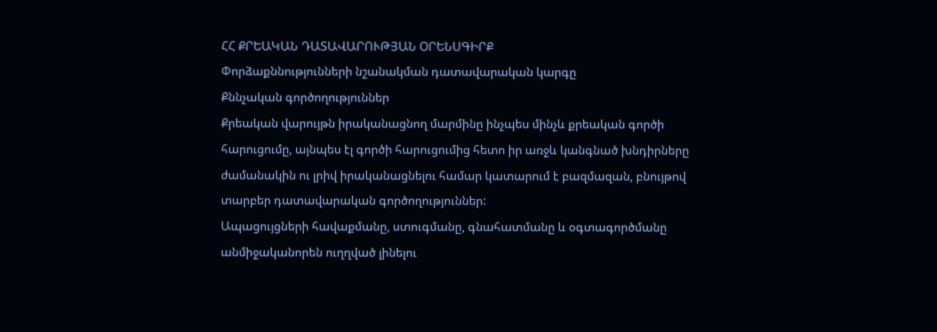ՀՀ ՔՐԵԱԿԱՆ ԴԱՏԱՎԱՐՈՒԹՅԱՆ ՕՐԵՆՍԳԻՐՔ
Փորձաքննությունների նշանակման դատավարական կարգը
Քննչական գործողություններ
Քրեական վարույթն իրականացնող մարմինը ինչպես մինչև քրեական գործի հարուցումը, այնպես էլ գործի հարուցումից հետո իր առջև կանգնած խնդիրները ժամանակին ու լրիվ իրականացնելու համար կատարում է բազմազան, բնույթով տարբեր դատավարական գործողություններ:
Ապացույցների հավաքմանը, ստուգմանը, գնահատմանը և օգտագործմանը անմիջականորեն ուղղված լինելու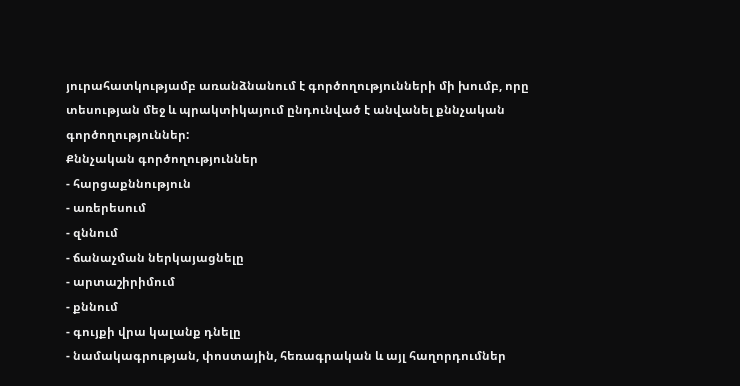յուրահատկությամբ առանձնանում է գործողությունների մի խումբ, որը տեսության մեջ և պրակտիկայում ընդունված է անվանել քննչական գործողություններ:
Քննչական գործողություններ
- հարցաքննություն
- առերեսում
- զննում
- ճանաչման ներկայացնելը
- արտաշիրիմում
- քննում
- գույքի վրա կալանք դնելը
- նամակագրության, փոստային, հեռագրական և այլ հաղորդումներ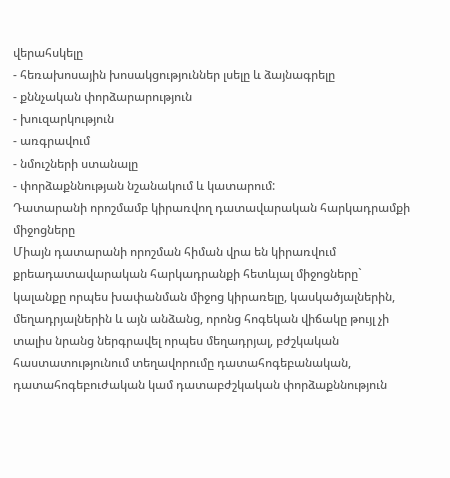վերահսկելը
- հեռախոսային խոսակցություններ լսելը և ձայնագրելը
- քննչական փորձարարություն
- խուզարկություն
- առգրավում
- նմուշների ստանալը
- փորձաքննության նշանակում և կատարում:
Դատարանի որոշմամբ կիրառվող դատավարական հարկադրամքի միջոցները
Միայն դատարանի որոշման հիման վրա են կիրառվում քրեադատավարական հարկադրանքի հետևյալ միջոցները` կալանքը որպես խափանման միջոց կիրառելը, կասկածյալներին, մեղադրյալներին և այն անձանց, որոնց հոգեկան վիճակը թույլ չի տալիս նրանց ներգրավել որպես մեղադրյալ, բժշկական հաստատությունում տեղավորումը դատահոգեբանական, դատահոգեբուժական կամ դատաբժշկական փորձաքննություն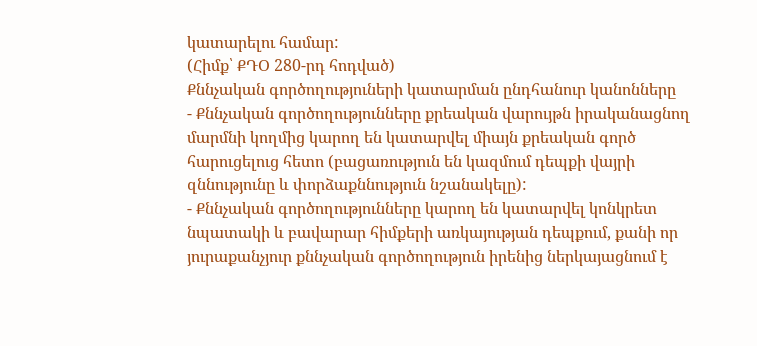կատարելու համար:
(Հիմք՝ ՔԴՕ 280-րդ հոդված)
Քննչական գործողություների կատարման ընդհանուր կանոնները
- Քննչական գործողությունները քրեական վարույթն իրականացնող մարմնի կողմից կարող են կատարվել միայն քրեական գործ հարուցելուց հետո (բացառություն են կազմում դեպքի վայրի զննությունը և փորձաքննություն նշանակելը):
- Քննչական գործողությունները կարող են կատարվել կոնկրետ նպատակի և բավարար հիմքերի առկայության դեպքում, քանի որ յուրաքանչյուր քննչական գործողություն իրենից ներկայացնում է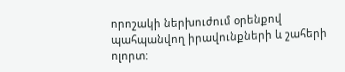որոշակի ներխուժում օրենքով պահպանվող իրավունքների և շահերի ոլորտ: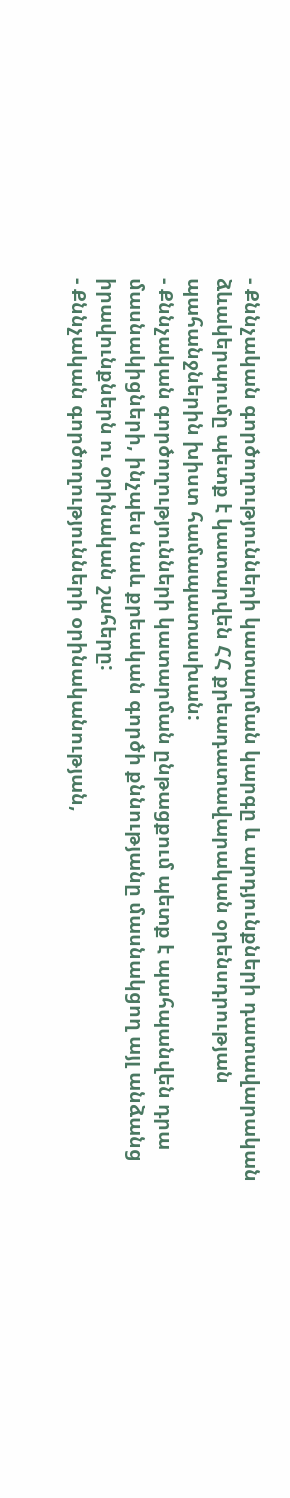- Քննչական գործողությունների կատարման կարգը և արդյունքների դատավարական ձևակերպումը պետք է կատարվեն ՀՀ քրեադատավարական օրենսդրության պահանջներին խիստ համապատասխան:
- Քննչական գործողությունների կատարման ընթացքում պետք է պահպանվեն դրա մասնակիցների, ինչպես նաև քրեական գործի քննությանը մասնակցող այլ անձանց իրավունքներն ու օրինական շահերը:
- Քննչական գործողությունների օրինականության,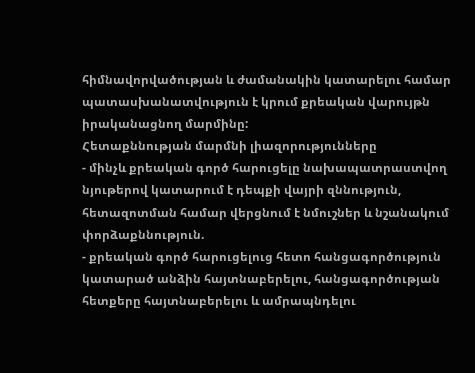հիմնավորվածության և ժամանակին կատարելու համար պատասխանատվություն է կրում քրեական վարույթն իրականացնող մարմինը:
Հետաքննության մարմնի լիազորությունները
- մինչև քրեական գործ հարուցելը նախապատրաստվող նյութերով կատարում է դեպքի վայրի զննություն, հետազոտման համար վերցնում է նմուշներ և նշանակում փորձաքննություն.
- քրեական գործ հարուցելուց հետո հանցագործություն կատարած անձին հայտնաբերելու, հանցագործության հետքերը հայտնաբերելու և ամրապնդելու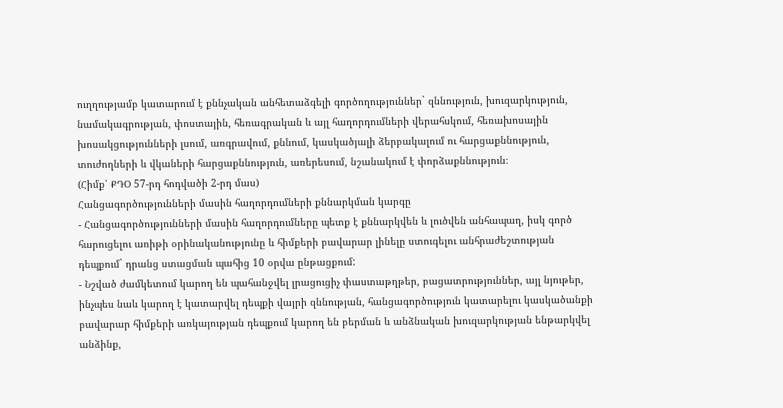ուղղությամբ կատարում է քննչական անհետաձգելի գործողություններ` զննություն, խուզարկություն, նամակագրության, փոստային, հեռագրական և այլ հաղորդումների վերահսկում, հեռախոսային խոսակցությունների լսում, առգրավում, քննում, կասկածյալի ձերբակալում ու հարցաքննություն, տուժողների և վկաների հարցաքննություն, առերեսում, նշանակում է փորձաքննություն։
(Հիմք՝ ՔԴՕ 57-րդ հոդվածի 2-րդ մաս)
Հանցագործությունների մասին հաղորդումների քննարկման կարգը
- Հանցագործությունների մասին հաղորդումները պետք է քննարկվեն և լուծվեն անհապաղ, իսկ գործ հարուցելու առիթի օրինականությունը և հիմքերի բավարար լինելը ստուգելու անհրաժեշտության դեպքում` դրանց ստացման պահից 10 օրվա ընթացքում:
- Նշված ժամկետում կարող են պահանջվել լրացուցիչ փաստաթղթեր, բացատրություններ, այլ նյութեր, ինչպես նաև կարող է կատարվել դեպքի վայրի զննության, հանցագործություն կատարելու կասկածանքի բավարար հիմքերի առկայության դեպքում կարող են բերման և անձնական խուզարկության ենթարկվել անձինք,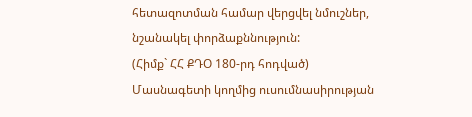հետազոտման համար վերցվել նմուշներ, նշանակել փորձաքննություն:
(Հիմք` ՀՀ ՔԴՕ 180-րդ հոդված)
Մասնագետի կողմից ուսումնասիրության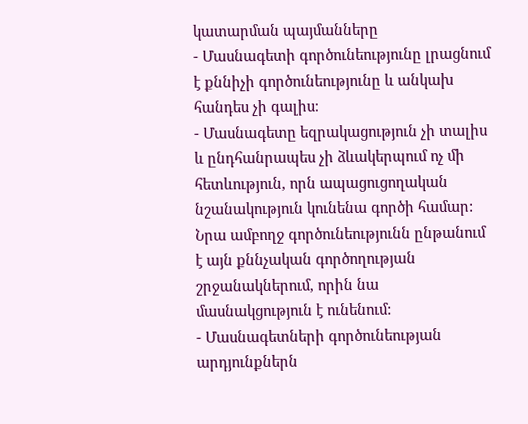կատարման պայմանները
- Մասնագետի գործունեությունը լրացնում է քննիչի գործունեությունը և անկախ հանդես չի գալիս։
- Մասնագետը եզրակացություն չի տալիս և ընդհանրապես չի ձևակերպում ոչ մի հետևություն, որն ապացուցողական նշանակություն կունենա գործի համար: Նրա ամբողջ գործունեությունն ընթանում է այն քննչական գործողության շրջանակներում, որին նա մասնակցություն է ունենում:
- Մասնագետների գործունեության արդյունքներն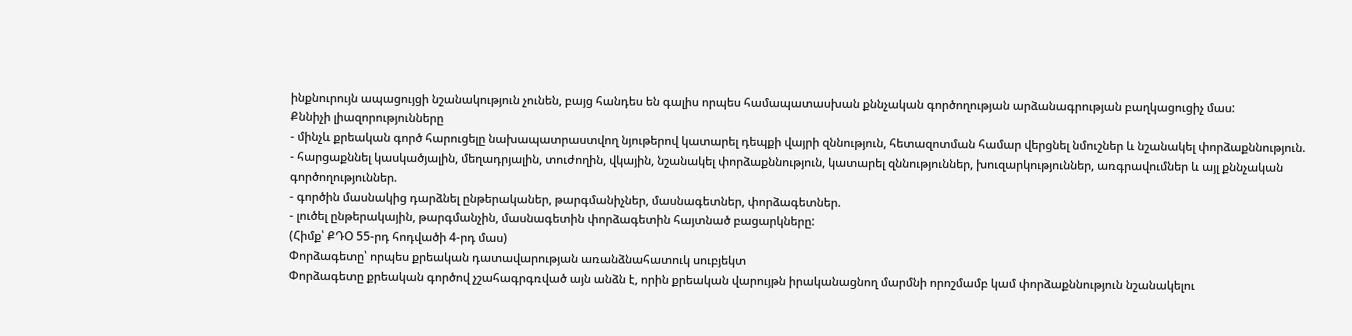ինքնուրույն ապացույցի նշանակություն չունեն, բայց հանդես են գալիս որպես համապատասխան քննչական գործողության արձանագրության բաղկացուցիչ մաս:
Քննիչի լիազորությունները
- մինչև քրեական գործ հարուցելը նախապատրաստվող նյութերով կատարել դեպքի վայրի զննություն, հետազոտման համար վերցնել նմուշներ և նշանակել փորձաքննություն.
- հարցաքննել կասկածյալին, մեղադրյալին, տուժողին, վկային, նշանակել փորձաքննություն, կատարել զննություններ, խուզարկություններ, առգրավումներ և այլ քննչական գործողություններ.
- գործին մասնակից դարձնել ընթերականեր, թարգմանիչներ, մասնագետներ, փորձագետներ.
- լուծել ընթերակային, թարգմանչին, մասնագետին փորձագետին հայտնած բացարկները:
(Հիմք՝ ՔԴՕ 55-րդ հոդվածի 4-րդ մաս)
Փորձագետը՝ որպես քրեական դատավարության առանձնահատուկ սուբյեկտ
Փորձագետը քրեական գործով չշահագրգռված այն անձն է, որին քրեական վարույթն իրականացնող մարմնի որոշմամբ կամ փորձաքննություն նշանակելու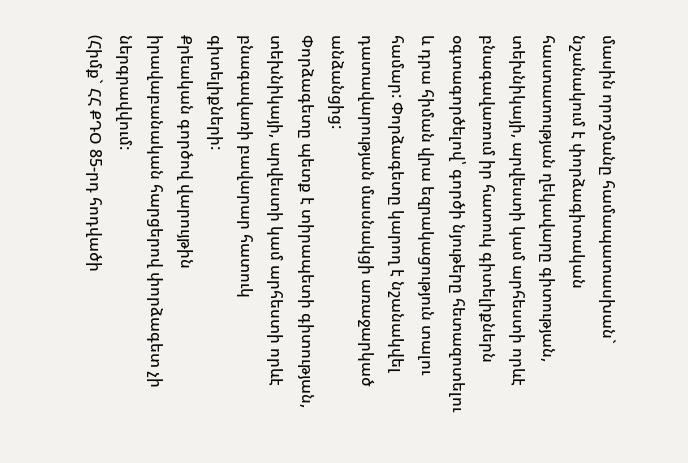մասին որոշմանը համապատասխան` նշանակում է փորձագիտական հաստատության ղեկավարը գիտության, տեխնիկայի, արվեստի կամ արհեստի որևէ բնագավառում իր հատուկ գիտելիքներն օգտագործելով՝ գործի նյութերը հետազոտելու և դրա հիման վրա եզրակացություն տալու համար: Փորձագետը կարող է նշանակվել դատավարության մասնակցի առաջարկած անձանցից:
Փորձագետը պետք է տիրապետի գիտության, տեխնիկայի, արվեստի կամ արհեստի որևէ բնագավառի բավարար հատուկ գիտելիքների:
Քրեական գործով վարույթին իրավաբանական հարցերով փորձագետ չի ներգրավվում:
(Հիմք` ՀՀ ՔԴՕ 85-րդ հոդվածի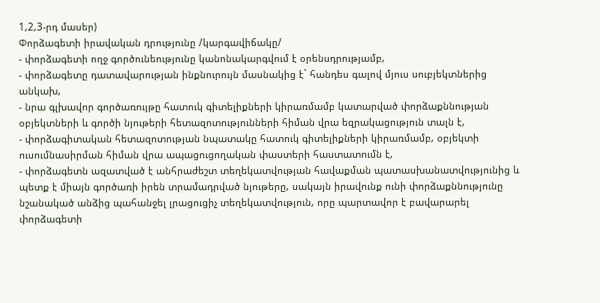1,2,3-րդ մասեր)
Փորձագետի իրավական դրությունը /կարգավիճակը/
- փորձագետի ողջ գործունեությունը կանոնակարգվում է օրենսդրությամբ,
- փորձագետը դատավարության ինքնուրույն մասնակից է` հանդես գալով մյուս սուբյեկտներից անկախ,
- նրա գլխավոր գործառույթը հատուկ գիտելիքների կիրառմամբ կատարված փորձաքննության օբյեկտների և գործի նյութերի հետազոտությունների հիման վրա եզրակացություն տալն է,
- փորձագիտական հետազոտության նպատակը հատուկ գիտելիքների կիրառմամբ, օբյեկտի ուսումնասիրման հիման վրա ապացուցողական փաստերի հաստատումն է,
- փորձագետն ազատված է անհրաժեշտ տեղեկատվության հավաքման պատասխանատվությունից և պետք է միայն գործառի իրեն տրամադրված նյութերը, սակայն իրավունք ունի փորձաքննությունը նշանակած անձից պահանջել լրացուցիչ տեղեկատվություն, որը պարտավոր է բավարարել փորձագետի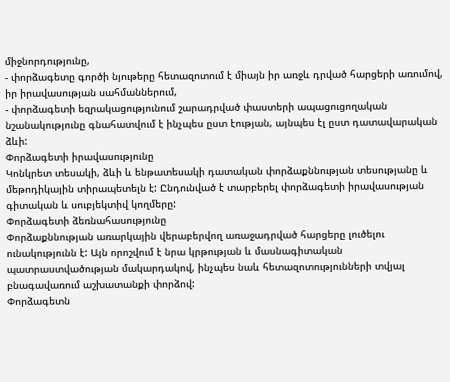միջնորդությունը,
- փորձագետը գործի նյութերը հետազոտում է միայն իր առջև դրված հարցերի առումով, իր իրավասության սահմաններում,
- փորձագետի եզրակացությունում շարադրված փաստերի ապացուցողական նշանակությունը գնահատվում է ինչպես ըստ էության, այնպես էլ ըստ դատավարական ձևի:
Փորձագետի իրավասությունը
Կոնկրետ տեսակի, ձևի և ենթատեսակի դատական փորձաքննության տեսությանը և մեթոդիկային տիրապետելն է: Ընդունված է տարբերել փորձագետի իրավասության գիտական և սուբյեկտիվ կողմերը:
Փորձագետի ձեռնահասությունը
Փորձաքննության առարկային վերաբերվող առաջադրված հարցերը լուծելու ունակությունն է: Այն որոշվում է նրա կրթության և մասնագիտական պատրաստվածության մակարդակով, ինչպես նաև հետազոտությունների տվյալ բնագավառում աշխատանքի փորձով:
Փորձագետն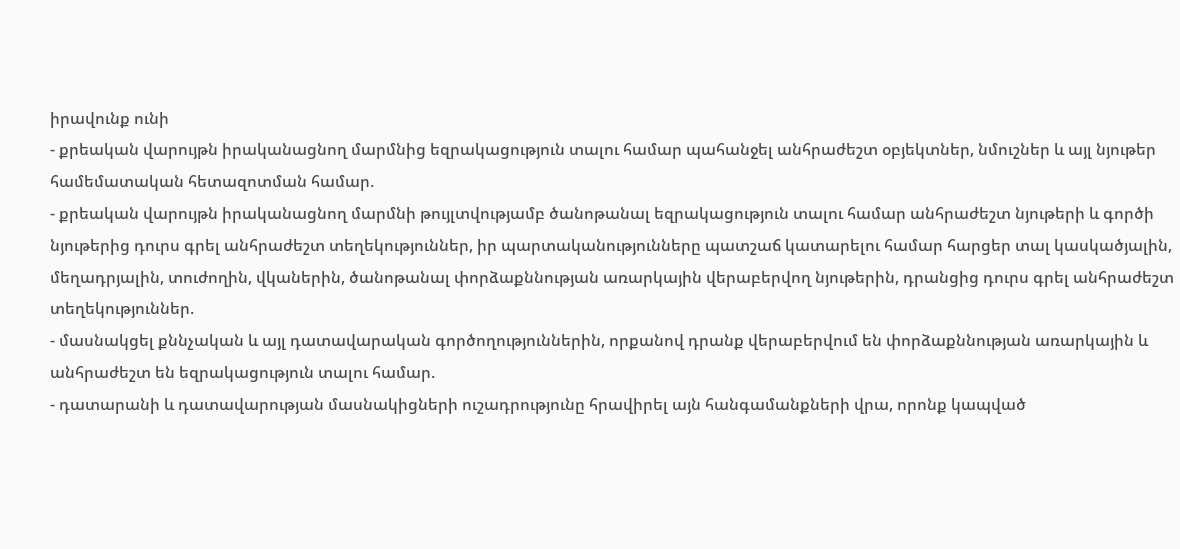իրավունք ունի
- քրեական վարույթն իրականացնող մարմնից եզրակացություն տալու համար պահանջել անհրաժեշտ օբյեկտներ, նմուշներ և այլ նյութեր համեմատական հետազոտման համար.
- քրեական վարույթն իրականացնող մարմնի թույլտվությամբ ծանոթանալ եզրակացություն տալու համար անհրաժեշտ նյութերի և գործի նյութերից դուրս գրել անհրաժեշտ տեղեկություններ, իր պարտականությունները պատշաճ կատարելու համար հարցեր տալ կասկածյալին, մեղադրյալին, տուժողին, վկաներին, ծանոթանալ փորձաքննության առարկային վերաբերվող նյութերին, դրանցից դուրս գրել անհրաժեշտ տեղեկություններ.
- մասնակցել քննչական և այլ դատավարական գործողություններին, որքանով դրանք վերաբերվում են փորձաքննության առարկային և անհրաժեշտ են եզրակացություն տալու համար.
- դատարանի և դատավարության մասնակիցների ուշադրությունը հրավիրել այն հանգամանքների վրա, որոնք կապված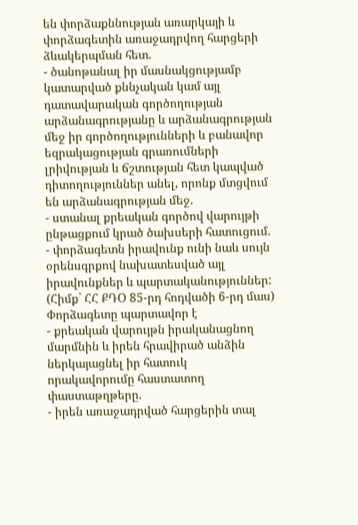են փորձաքննության առարկայի և փորձագետին առաջադրվող հարցերի ձևակերպման հետ.
- ծանոթանալ իր մասնակցությամբ կատարված քննչական կամ այլ դատավարական գործողության արձանագրությանը և արձանագրության մեջ իր գործողությունների և բանավոր եզրակացության գրառումների լրիվության և ճշտության հետ կապված դիտողություններ անել, որոնք մտցվում են արձանագրության մեջ.
- ստանալ քրեական գործով վարույթի ընթացքում կրած ծախսերի հատուցում.
- փորձագետն իրավունք ունի նաև սույն օրենսգրքով նախատեսված այլ իրավունքներ և պարտականություններ:
(Հիմք` ՀՀ ՔԴՕ 85-րդ հոդվածի 6-րդ մաս)
Փորձագետը պարտավոր է
- քրեական վարույթն իրականացնող մարմնին և իրեն հրավիրած անձին ներկայացնել իր հատուկ որակավորումը հաստատող փաստաթղթերը.
- իրեն առաջադրված հարցերին տալ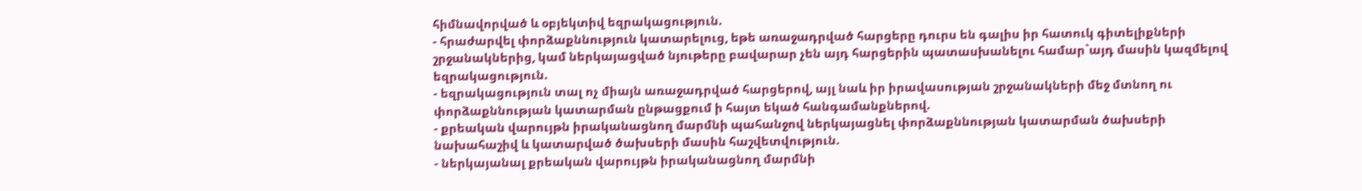հիմնավորված և օբյեկտիվ եզրակացություն.
- հրաժարվել փորձաքննություն կատարելուց, եթե առաջադրված հարցերը դուրս են գալիս իր հատուկ գիտելիքների շրջանակներից, կամ ներկայացված նյութերը բավարար չեն այդ հարցերին պատասխանելու համար`այդ մասին կազմելով եզրակացություն.
- եզրակացություն տալ ոչ միայն առաջադրված հարցերով, այլ նաև իր իրավասության շրջանակների մեջ մտնող ու փորձաքննության կատարման ընթացքում ի հայտ եկած հանգամանքներով.
- քրեական վարույթն իրականացնող մարմնի պահանջով ներկայացնել փորձաքննության կատարման ծախսերի նախահաշիվ և կատարված ծախսերի մասին հաշվետվություն.
- ներկայանալ քրեական վարույթն իրականացնող մարմնի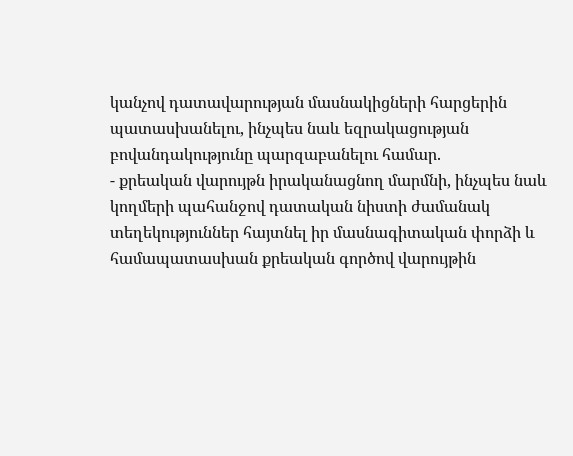կանչով դատավարության մասնակիցների հարցերին պատասխանելու, ինչպես նաև եզրակացության բովանդակությունը պարզաբանելու համար.
- քրեական վարույթն իրականացնող մարմնի, ինչպես նաև կողմերի պահանջով դատական նիստի ժամանակ տեղեկություններ հայտնել իր մասնագիտական փորձի և համապատասխան քրեական գործով վարույթին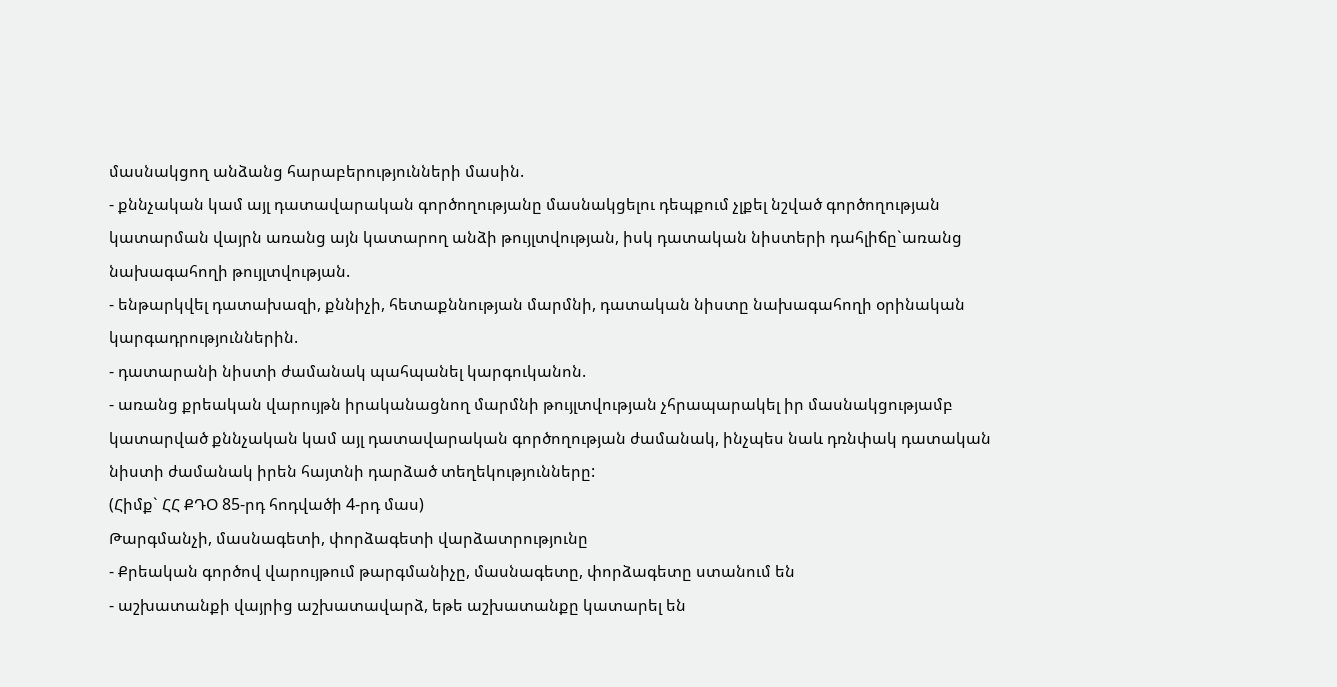մասնակցող անձանց հարաբերությունների մասին.
- քննչական կամ այլ դատավարական գործողությանը մասնակցելու դեպքում չլքել նշված գործողության կատարման վայրն առանց այն կատարող անձի թույլտվության, իսկ դատական նիստերի դահլիճը`առանց նախագահողի թույլտվության.
- ենթարկվել դատախազի, քննիչի, հետաքննության մարմնի, դատական նիստը նախագահողի օրինական կարգադրություններին.
- դատարանի նիստի ժամանակ պահպանել կարգուկանոն.
- առանց քրեական վարույթն իրականացնող մարմնի թույլտվության չհրապարակել իր մասնակցությամբ կատարված քննչական կամ այլ դատավարական գործողության ժամանակ, ինչպես նաև դռնփակ դատական նիստի ժամանակ իրեն հայտնի դարձած տեղեկությունները:
(Հիմք` ՀՀ ՔԴՕ 85-րդ հոդվածի 4-րդ մաս)
Թարգմանչի, մասնագետի, փորձագետի վարձատրությունը
- Քրեական գործով վարույթում թարգմանիչը, մասնագետը, փորձագետը ստանում են
- աշխատանքի վայրից աշխատավարձ, եթե աշխատանքը կատարել են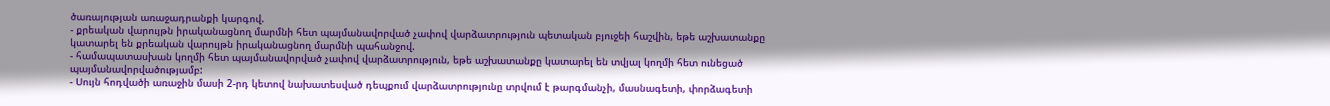ծառայության առաջադրանքի կարգով.
- քրեական վարույթն իրականացնող մարմնի հետ պայմանավորված չափով վարձատրություն պետական բյուջեի հաշվին, եթե աշխատանքը կատարել են քրեական վարույթն իրականացնող մարմնի պահանջով.
- համապատասխան կողմի հետ պայմանավորված չափով վարձատրություն, եթե աշխատանքը կատարել են տվյալ կողմի հետ ունեցած պայմանավորվածությամբ:
- Սույն հոդվածի առաջին մասի 2-րդ կետով նախատեսված դեպքում վարձատրությունը տրվում է թարգմանչի, մասնագետի, փորձագետի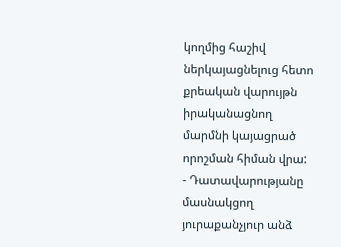կողմից հաշիվ ներկայացնելուց հետո քրեական վարույթն իրականացնող մարմնի կայացրած որոշման հիման վրա:
- Դատավարությանը մասնակցող յուրաքանչյուր անձ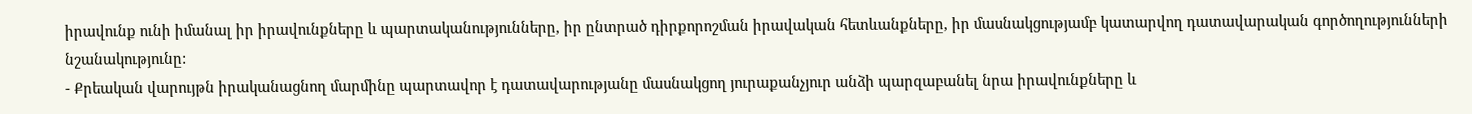իրավունք ունի իմանալ իր իրավունքները և պարտականությունները, իր ընտրած դիրքորոշման իրավական հետևանքները, իր մասնակցությամբ կատարվող դատավարական գործողությունների նշանակությունը:
- Քրեական վարույթն իրականացնող մարմինը պարտավոր է դատավարությանը մասնակցող յուրաքանչյուր անձի պարզաբանել նրա իրավունքները և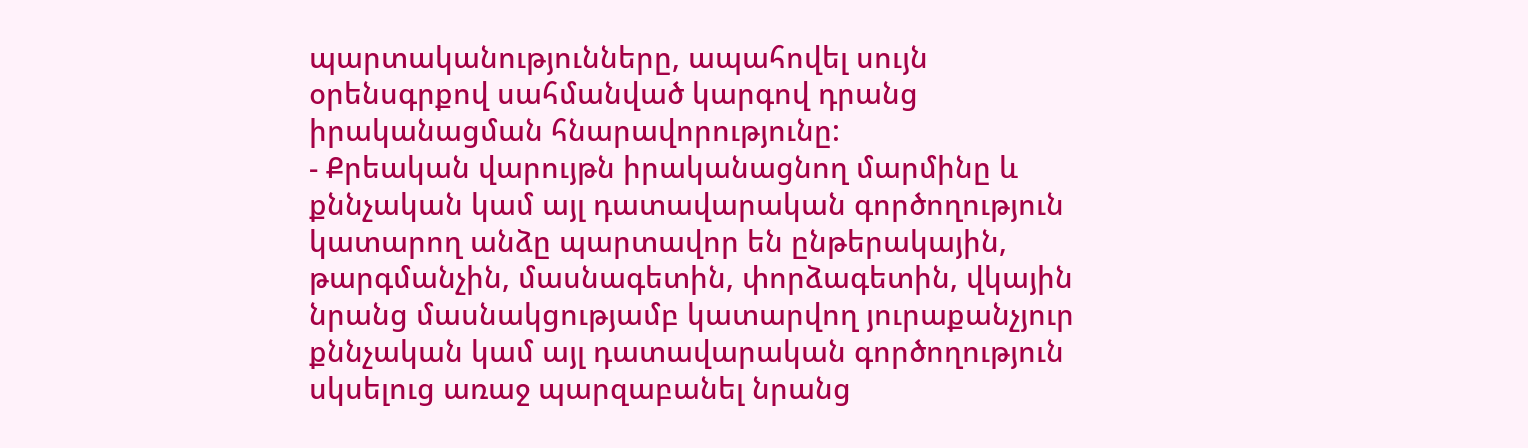պարտականությունները, ապահովել սույն օրենսգրքով սահմանված կարգով դրանց իրականացման հնարավորությունը:
- Քրեական վարույթն իրականացնող մարմինը և քննչական կամ այլ դատավարական գործողություն կատարող անձը պարտավոր են ընթերակային, թարգմանչին, մասնագետին, փորձագետին, վկային նրանց մասնակցությամբ կատարվող յուրաքանչյուր քննչական կամ այլ դատավարական գործողություն սկսելուց առաջ պարզաբանել նրանց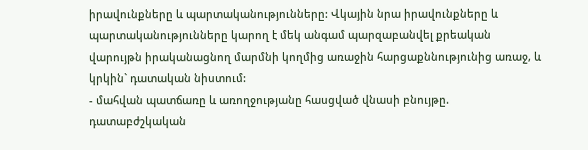իրավունքները և պարտականությունները: Վկային նրա իրավունքները և պարտականությունները կարող է մեկ անգամ պարզաբանվել քրեական վարույթն իրականացնող մարմնի կողմից առաջին հարցաքննությունից առաջ, և կրկին` դատական նիստում:
- մահվան պատճառը և առողջությանը հասցված վնասի բնույթը. դատաբժշկական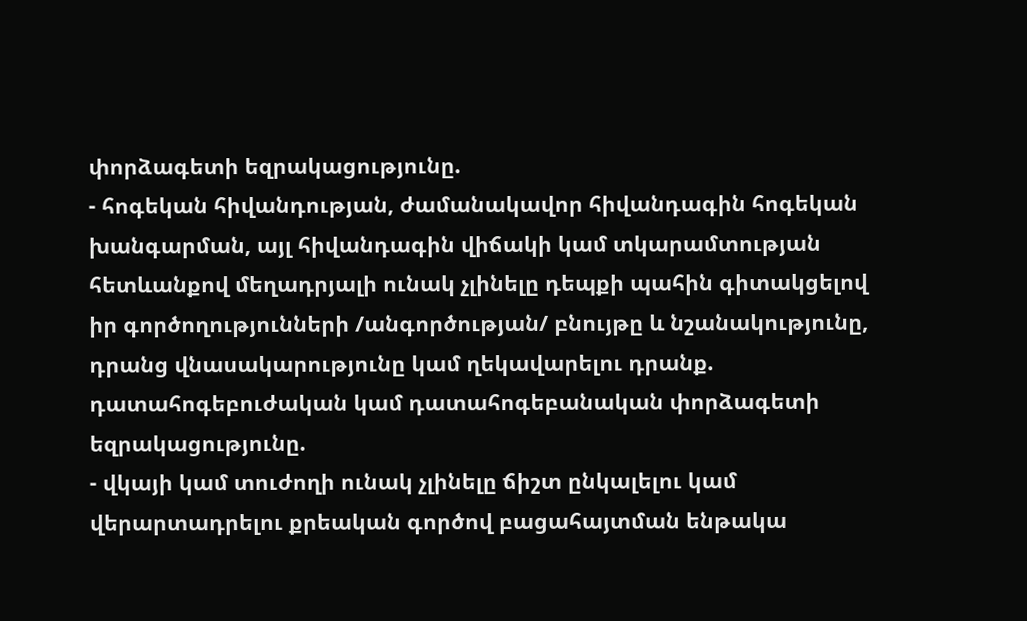փորձագետի եզրակացությունը.
- հոգեկան հիվանդության, ժամանակավոր հիվանդագին հոգեկան խանգարման, այլ հիվանդագին վիճակի կամ տկարամտության հետևանքով մեղադրյալի ունակ չլինելը դեպքի պահին գիտակցելով իր գործողությունների /անգործության/ բնույթը և նշանակությունը, դրանց վնասակարությունը կամ ղեկավարելու դրանք. դատահոգեբուժական կամ դատահոգեբանական փորձագետի եզրակացությունը.
- վկայի կամ տուժողի ունակ չլինելը ճիշտ ընկալելու կամ վերարտադրելու քրեական գործով բացահայտման ենթակա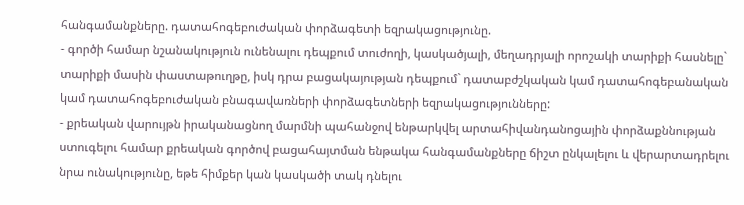հանգամանքները. դատահոգեբուժական փորձագետի եզրակացությունը.
- գործի համար նշանակություն ունենալու դեպքում տուժողի, կասկածյալի, մեղադրյալի որոշակի տարիքի հասնելը` տարիքի մասին փաստաթուղթը, իսկ դրա բացակայության դեպքում` դատաբժշկական կամ դատահոգեբանական կամ դատահոգեբուժական բնագավառների փորձագետների եզրակացությունները:
- քրեական վարույթն իրականացնող մարմնի պահանջով ենթարկվել արտահիվանդանոցային փորձաքննության ստուգելու համար քրեական գործով բացահայտման ենթակա հանգամանքները ճիշտ ընկալելու և վերարտադրելու նրա ունակությունը, եթե հիմքեր կան կասկածի տակ դնելու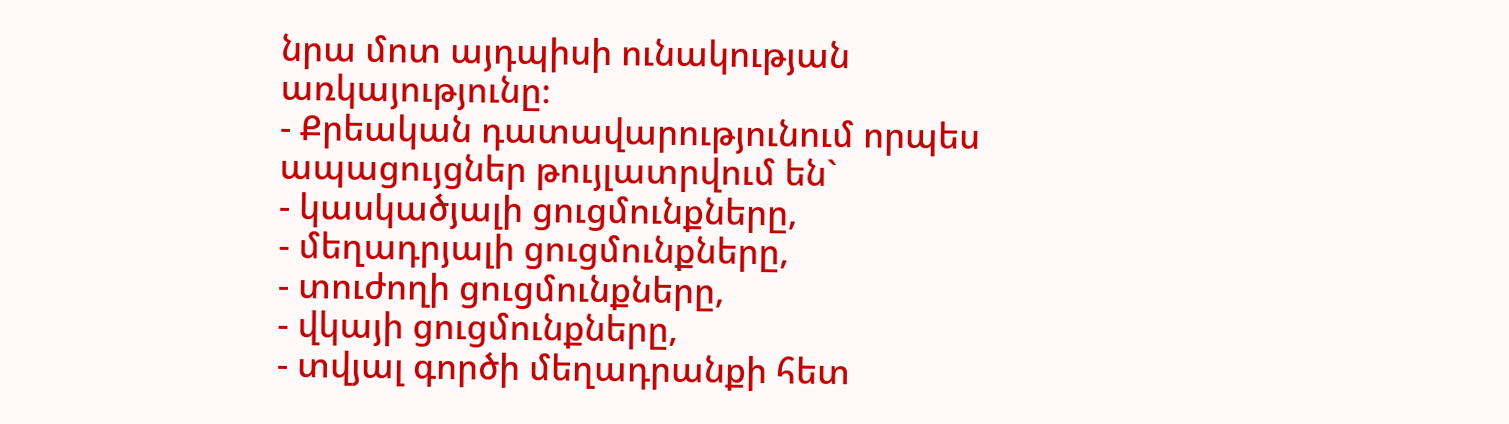նրա մոտ այդպիսի ունակության առկայությունը։
- Քրեական դատավարությունում որպես ապացույցներ թույլատրվում են`
- կասկածյալի ցուցմունքները,
- մեղադրյալի ցուցմունքները,
- տուժողի ցուցմունքները,
- վկայի ցուցմունքները,
- տվյալ գործի մեղադրանքի հետ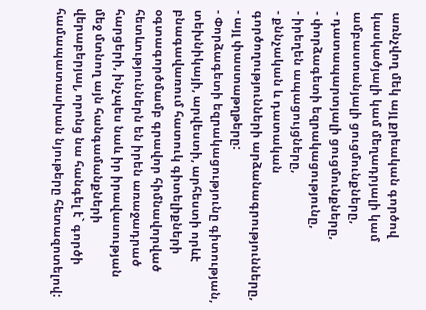առնչվող մեկ այլ քրեական գործով կասկածյալի կամ մեղադրյալի կամ ամբաստանյալի ցուցմունքները,
- դատապարտյալի ցուցմունքները,
- փորձագետի եզրակացությունը,
- իրեղեն ապացույցները,
- քննչական և դատական գործողությունների արձանագրությունները,
- այլ փաստաթղթերը:
- Փորձագետի եզրակացությունը գիտության, տեխնիկայի, արվեստի, արհեստի որևէ բնագավառում հատուկ գիտելիքների օգտագործմամբ գրավոր հիմնավորված հետևություններն են իրեն առաջադրած հարցերի, ինչպես նաև իր իրավասության մեջ մտնող այն հանգամանքների վերաբերյալ, որոնց նա հանգել է` գործի համապատասխան նյութերը հետազոտելով: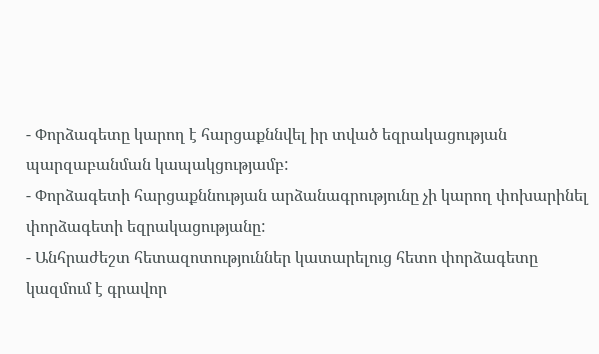- Փորձագետը կարող է հարցաքննվել իր տված եզրակացության պարզաբանման կապակցությամբ:
- Փորձագետի հարցաքննության արձանագրությունը չի կարող փոխարինել փորձագետի եզրակացությանը:
- Անհրաժեշտ հետազոտություններ կատարելուց հետո փորձագետը կազմում է գրավոր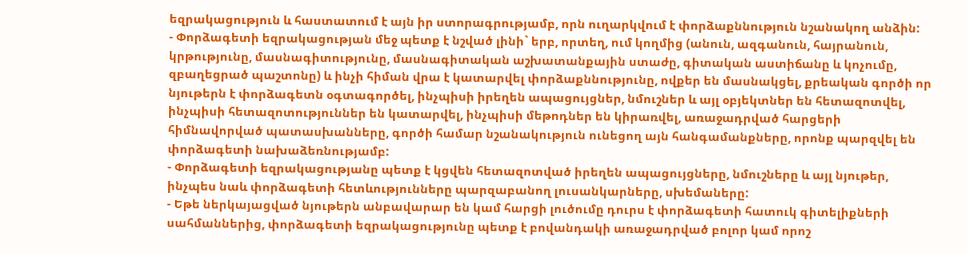եզրակացություն և հաստատում է այն իր ստորագրությամբ, որն ուղարկվում է փորձաքննություն նշանակող անձին:
- Փորձագետի եզրակացության մեջ պետք է նշված լինի` երբ, որտեղ, ում կողմից (անուն, ազգանուն, հայրանուն, կրթությունը, մասնագիտությունը, մասնագիտական աշխատանքային ստաժը, գիտական աստիճանը և կոչումը, զբաղեցրած պաշտոնը) և ինչի հիման վրա է կատարվել փորձաքննությունը, ովքեր են մասնակցել, քրեական գործի որ նյութերն է փորձագետն օգտագործել, ինչպիսի իրեղեն ապացույցներ, նմուշներ և այլ օբյեկտներ են հետազոտվել, ինչպիսի հետազոտություններ են կատարվել, ինչպիսի մեթոդներ են կիրառվել, առաջադրված հարցերի հիմնավորված պատասխանները, գործի համար նշանակություն ունեցող այն հանգամանքները, որոնք պարզվել են փորձագետի նախաձեռնությամբ:
- Փորձագետի եզրակացությանը պետք է կցվեն հետազոտված իրեղեն ապացույցները, նմուշները և այլ նյութեր, ինչպես նաև փորձագետի հետևությունները պարզաբանող լուսանկարները, սխեմաները:
- Եթե ներկայացված նյութերն անբավարար են կամ հարցի լուծումը դուրս է փորձագետի հատուկ գիտելիքների սահմաններից, փորձագետի եզրակացությունը պետք է բովանդակի առաջադրված բոլոր կամ որոշ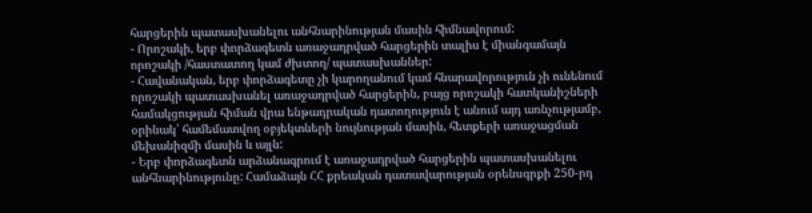հարցերին պատասխանելու անհնարինության մասին հիմնավորում:
- Որոշակի, երբ փորձագետն առաջադրված հարցերին տալիս է միանգամայն որոշակի /հաստատող կամ ժխտող/ պատասխաններ:
- Հավանական, երբ փորձագետը չի կարողանում կամ հնարավորություն չի ունենում որոշակի պատասխանել առաջադրված հարցերին, բայց որոշակի հատկանիշների համակցության հիման վրա ենթադրական դատողություն է անում այդ առնչությամբ, օրինակ՝ համեմատվող օբյեկտների նույնության մասին, հետքերի առաջացման մեխանիզմի մասին և այլն:
- Երբ փորձագետն արձանագրում է առաջադրված հարցերին պատասխանելու անհնարինությունը: Համաձայն ՀՀ քրեական դատավարության օրենսգրքի 250-րդ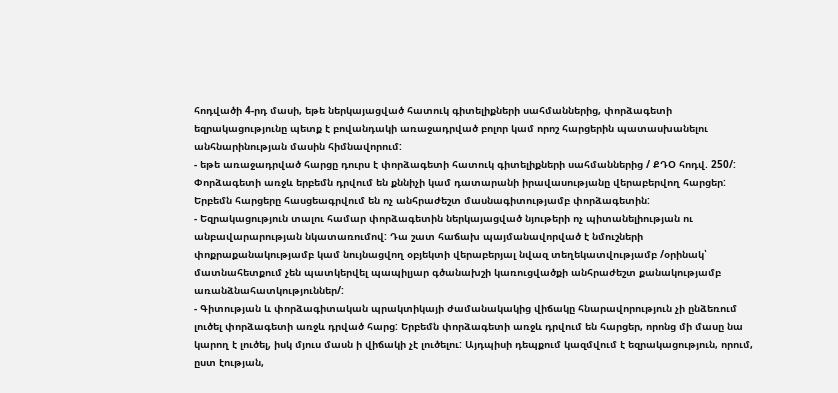հոդվածի 4-րդ մասի, եթե ներկայացված հատուկ գիտելիքների սահմաններից, փորձագետի եզրակացությունը պետք է բովանդակի առաջադրված բոլոր կամ որոշ հարցերին պատասխանելու անհնարինության մասին հիմնավորում:
- եթե առաջադրված հարցը դուրս է փորձագետի հատուկ գիտելիքների սահմաններից / ՔԴՕ հոդվ. 250/: Փորձագետի առջև երբեմն դրվում են քննիչի կամ դատարանի իրավասությանը վերաբերվող հարցեր: Երբեմն հարցերը հասցեագրվում են ոչ անհրաժեշտ մասնագիտությամբ փորձագետին:
- Եզրակացություն տալու համար փորձագետին ներկայացված նյութերի ոչ պիտանելիության ու անբավարարության նկատառումով: Դա շատ հաճախ պայմանավորված է նմուշների փոքրաքանակությամբ կամ նույնացվող օբյեկտի վերաբերյալ նվազ տեղեկատվությամբ /օրինակ՝ մատնահետքում չեն պատկերվել պապիլյար գծանախշի կառուցվածքի անհրաժեշտ քանակությամբ առանձնահատկություններ/:
- Գիտության և փորձագիտական պրակտիկայի ժամանակակից վիճակը հնարավորություն չի ընձեռում լուծել փորձագետի առջև դրված հարց: Երբեմն փորձագետի առջև դրվում են հարցեր, որոնց մի մասը նա կարող է լուծել, իսկ մյուս մասն ի վիճակի չէ լուծելու: Այդպիսի դեպքում կազմվում է եզրակացություն, որում, ըստ էության,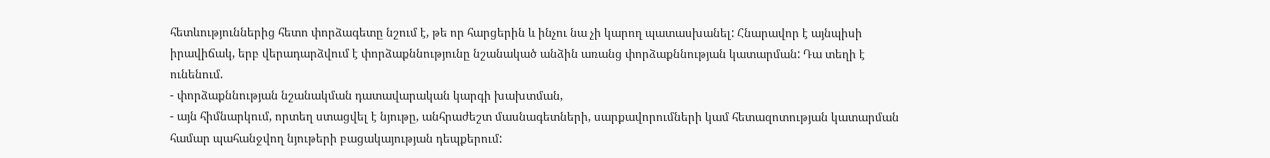հետևություններից հետո փորձագետը նշում է, թե որ հարցերին և ինչու նա չի կարող պատասխանել: Հնարավոր է այնպիսի իրավիճակ, երբ վերադարձվում է փորձաքննությունը նշանակած անձին առանց փորձաքննության կատարման: Դա տեղի է ունենում.
- փորձաքննության նշանակման դատավարական կարգի խախտման,
- այն հիմնարկում, որտեղ ստացվել է նյութը, անհրաժեշտ մասնագետների, սարքավորումների կամ հետազոտության կատարման համար պահանջվող նյութերի բացակայության դեպքերում: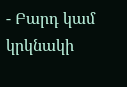- Բարդ կամ կրկնակի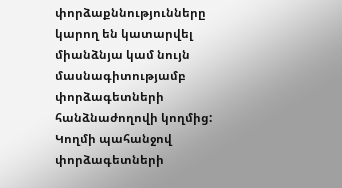փորձաքննությունները կարող են կատարվել միանձնյա կամ նույն մասնագիտությամբ փորձագետների հանձնաժողովի կողմից: Կողմի պահանջով փորձագետների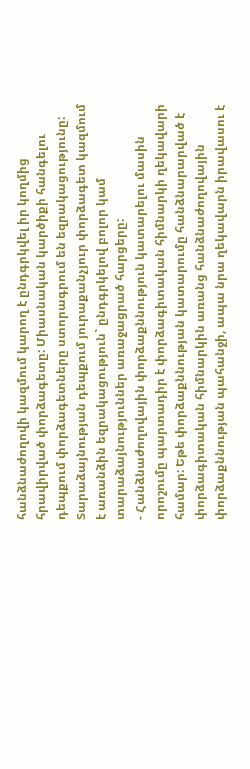հանձնաժողովի կազմում կարող է ընդգրկվել իր կողմից հրավիրված փորձագետը: Միասնական կարծիքի հանգելու դեպքում փորձագետները ստորագրում են եզրակացությունը: Տարաձայնության դեպքում յուրաքանչյուր փորձագետ կազմում է առանձին եզրակացություն` ընդգրկելով բոլոր կամ տարաձայնություններ առաջացրած հարցերը:
- Հանձնաժողովային փորձաքննություն կատարելու մասին որոշումը պարտադիր է փորձագիտական հիմնարկի ղեկավարի համար: Եթե փորձաքննության կատարումը հանձնարարված է փորձագիտական հիմնարկին առանց հանձնաժողովային փորձաքննության պահանջի, ապա նրա ղեկավարն իրավասու է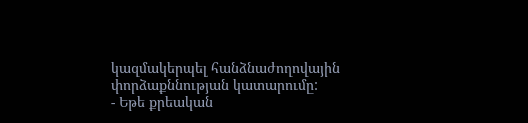կազմակերպել հանձնաժողովային փորձաքննության կատարումը:
- Եթե քրեական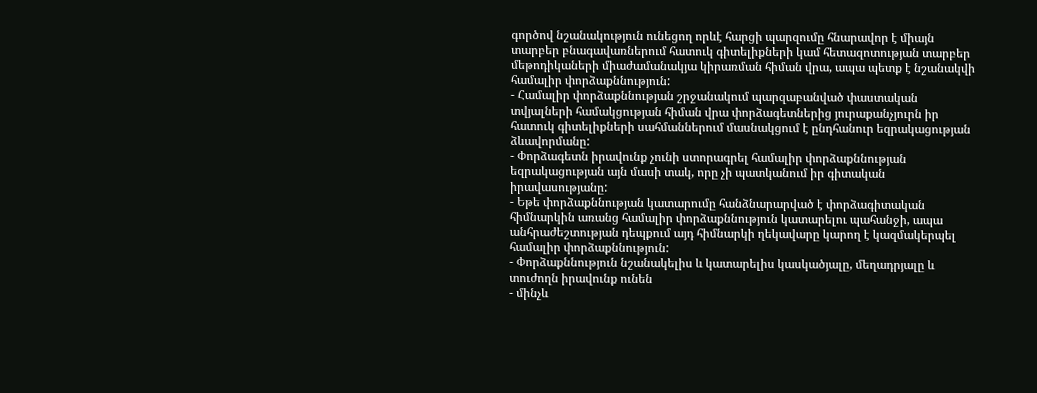գործով նշանակություն ունեցող որևէ հարցի պարզումը հնարավոր է միայն տարբեր բնագավառներում հատուկ գիտելիքների կամ հետազոտության տարբեր մեթոդիկաների միաժամանակյա կիրառման հիման վրա, ապա պետք է նշանակվի համալիր փորձաքննություն:
- Համալիր փորձաքննության շրջանակում պարզաբանված փաստական տվյալների համակցության հիման վրա փորձագետներից յուրաքանչյուրն իր հատուկ գիտելիքների սահմաններում մասնակցում է ընդհանուր եզրակացության ձևավորմանը:
- Փորձագետն իրավունք չունի ստորագրել համալիր փորձաքննության եզրակացության այն մասի տակ, որը չի պատկանում իր գիտական իրավասությանը:
- Եթե փորձաքննության կատարումը հանձնարարված է փորձագիտական հիմնարկին առանց համալիր փորձաքննություն կատարելու պահանջի, ապա անհրաժեշտության դեպքում այդ հիմնարկի ղեկավարը կարող է կազմակերպել համալիր փորձաքննություն:
- Փորձաքննություն նշանակելիս և կատարելիս կասկածյալը, մեղադրյալը և տուժողն իրավունք ունեն
- մինչև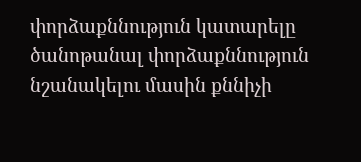փորձաքննություն կատարելը ծանոթանալ փորձաքննություն նշանակելու մասին քննիչի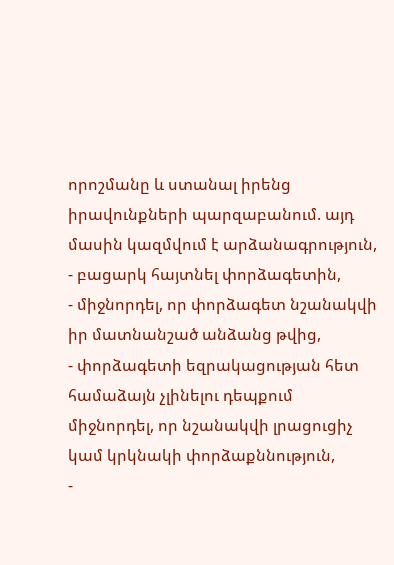որոշմանը և ստանալ իրենց իրավունքների պարզաբանում. այդ մասին կազմվում է արձանագրություն,
- բացարկ հայտնել փորձագետին,
- միջնորդել, որ փորձագետ նշանակվի իր մատնանշած անձանց թվից,
- փորձագետի եզրակացության հետ համաձայն չլինելու դեպքում միջնորդել, որ նշանակվի լրացուցիչ կամ կրկնակի փորձաքննություն,
-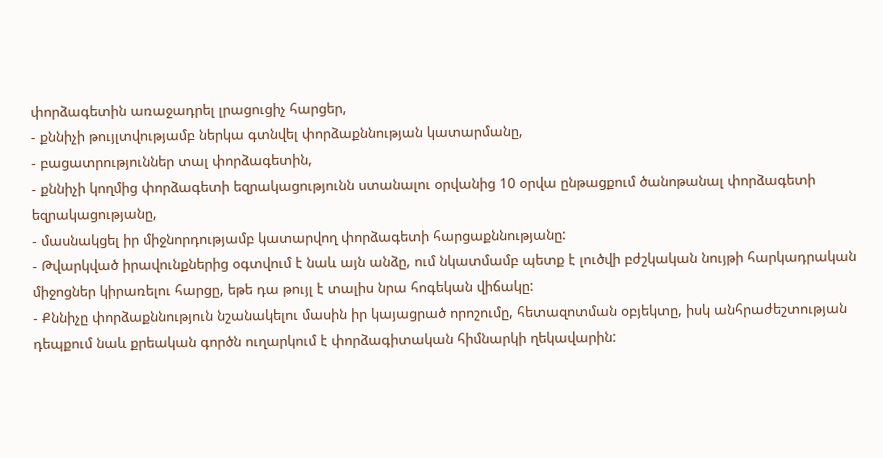փորձագետին առաջադրել լրացուցիչ հարցեր,
- քննիչի թույլտվությամբ ներկա գտնվել փորձաքննության կատարմանը,
- բացատրություններ տալ փորձագետին,
- քննիչի կողմից փորձագետի եզրակացությունն ստանալու օրվանից 10 օրվա ընթացքում ծանոթանալ փորձագետի եզրակացությանը,
- մասնակցել իր միջնորդությամբ կատարվող փորձագետի հարցաքննությանը:
- Թվարկված իրավունքներից օգտվում է նաև այն անձը, ում նկատմամբ պետք է լուծվի բժշկական նույթի հարկադրական միջոցներ կիրառելու հարցը, եթե դա թույլ է տալիս նրա հոգեկան վիճակը:
- Քննիչը փորձաքննություն նշանակելու մասին իր կայացրած որոշումը, հետազոտման օբյեկտը, իսկ անհրաժեշտության դեպքում նաև քրեական գործն ուղարկում է փորձագիտական հիմնարկի ղեկավարին: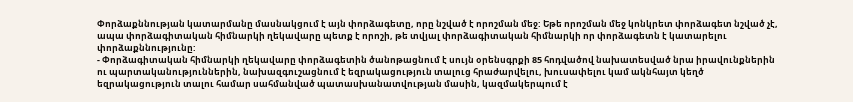Փորձաքննության կատարմանը մասնակցում է այն փորձագետը, որը նշված է որոշման մեջ: Եթե որոշման մեջ կոնկրետ փորձագետ նշված չէ, ապա փորձագիտական հիմնարկի ղեկավարը պետք է որոշի, թե տվյալ փորձագիտական հիմնարկի որ փորձագետն է կատարելու փորձաքննությունը:
- Փորձագիտական հիմնարկի ղեկավարը փորձագետին ծանոթացնում է սույն օրենսգրքի 85 հոդվածով նախատեսված նրա իրավունքներին ու պարտականություններին, նախազգուշացնում է եզրակացություն տալուց հրաժարվելու, խուսափելու կամ ակնհայտ կեղծ եզրակացություն տալու համար սահմանված պատասխանատվության մասին, կազմակերպում է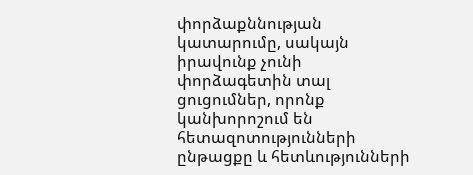փորձաքննության կատարումը, սակայն իրավունք չունի փորձագետին տալ ցուցումներ, որոնք կանխորոշում են հետազոտությունների ընթացքը և հետևությունների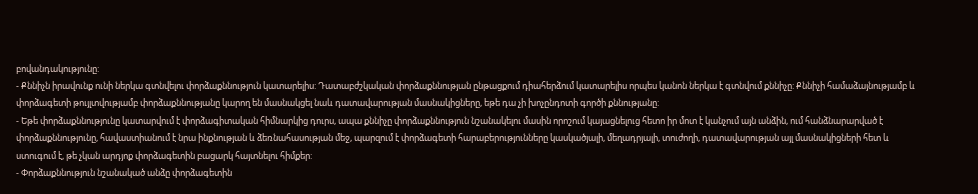բովանդակությունը:
- Քննիչն իրավունք ունի ներկա գտնվելու փորձաքննություն կատարելիս: Դատաբժշկական փորձաքննության ընթացքում դիահերձում կատարելիս որպես կանոն ներկա է գտնվում քննիչը: Քննիչի համաձայնությամբ և փորձագետի թույլտվությամբ փորձաքննությանը կարող են մասնակցել նաև դատավարության մասնակիցները, եթե դա չի խոչընդոտի գործի քննությանը:
- Եթե փորձաքննությունը կատարվում է փորձագիտական հիմնարկից դուրս, ապա քննիչը փորձաքննություն նշանակելու մասին որոշում կայացնելուց հետո իր մոտ է կանչում այն անձին, ում հանձնարարված է փորձաքննությունը, հավաստիանում է նրա ինքնության և ձեռնահասության մեջ, պարզում է փորձագետի հարաբերությունները կասկածյալի, մեղադրյալի, տուժողի, դատավարության այլ մասնակիցների հետ և ստուգում է, թե չկան արդյոք փորձագետին բացարկ հայտնելու հիմքեր:
- Փորձաքննություն նշանակած անձը փորձագետին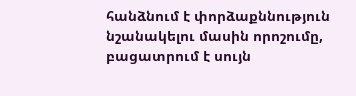հանձնում է փորձաքննություն նշանակելու մասին որոշումը, բացատրում է սույն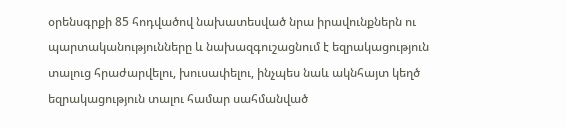օրենսգրքի 85 հոդվածով նախատեսված նրա իրավունքներն ու պարտականությունները և նախազգուշացնում է եզրակացություն տալուց հրաժարվելու, խուսափելու, ինչպես նաև ակնհայտ կեղծ եզրակացություն տալու համար սահմանված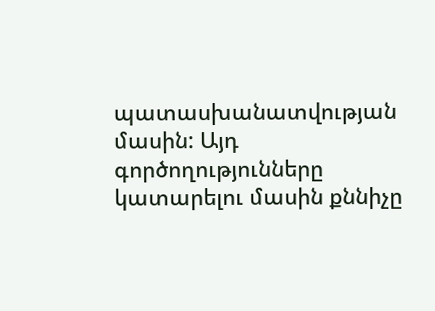պատասխանատվության մասին: Այդ գործողությունները կատարելու մասին քննիչը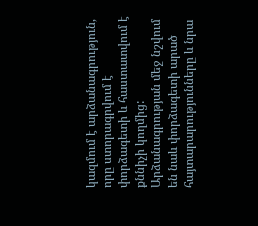կազմում է արձանագրություն, որը ստորագրվում է փորձագետի և հաստատվում է քննիչի կողմից: Արձանագրության մեջ նշվում են նաև փորձագետի արած հայտարարությունները և նրա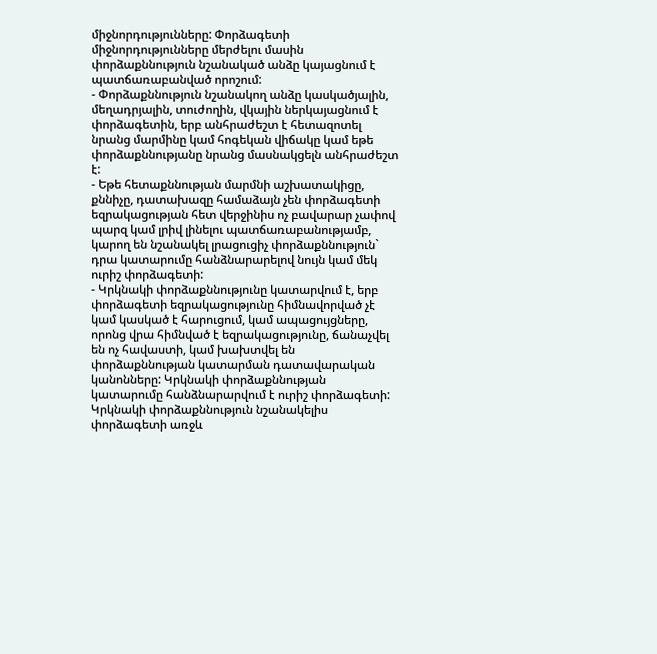միջնորդությունները: Փորձագետի միջնորդությունները մերժելու մասին փորձաքննություն նշանակած անձը կայացնում է պատճառաբանված որոշում:
- Փորձաքննություն նշանակող անձը կասկածյալին, մեղադրյալին, տուժողին, վկային ներկայացնում է փորձագետին, երբ անհրաժեշտ է հետազոտել նրանց մարմինը կամ հոգեկան վիճակը կամ եթե փորձաքննությանը նրանց մասնակցելն անհրաժեշտ է:
- Եթե հետաքննության մարմնի աշխատակիցը, քննիչը, դատախազը համաձայն չեն փորձագետի եզրակացության հետ վերջինիս ոչ բավարար չափով պարզ կամ լրիվ լինելու պատճառաբանությամբ, կարող են նշանակել լրացուցիչ փորձաքննություն` դրա կատարումը հանձնարարելով նույն կամ մեկ ուրիշ փորձագետի:
- Կրկնակի փորձաքննությունը կատարվում է, երբ փորձագետի եզրակացությունը հիմնավորված չէ կամ կասկած է հարուցում, կամ ապացույցները, որոնց վրա հիմնված է եզրակացությունը, ճանաչվել են ոչ հավաստի, կամ խախտվել են փորձաքննության կատարման դատավարական կանոնները: Կրկնակի փորձաքննության կատարումը հանձնարարվում է ուրիշ փորձագետի: Կրկնակի փորձաքննություն նշանակելիս փորձագետի առջև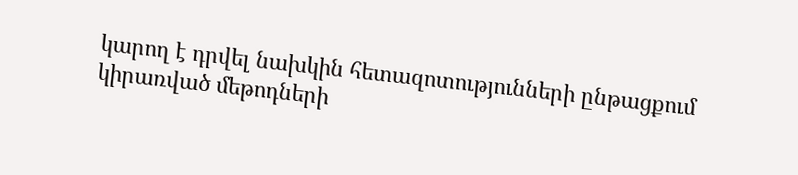կարող է դրվել նախկին հետազոտությունների ընթացքում կիրառված մեթոդների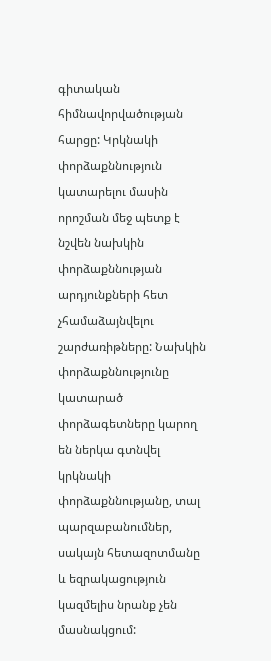գիտական հիմնավորվածության հարցը: Կրկնակի փորձաքննություն կատարելու մասին որոշման մեջ պետք է նշվեն նախկին փորձաքննության արդյունքների հետ չհամաձայնվելու շարժառիթները: Նախկին փորձաքննությունը կատարած փորձագետները կարող են ներկա գտնվել կրկնակի փորձաքննությանը, տալ պարզաբանումներ, սակայն հետազոտմանը և եզրակացություն կազմելիս նրանք չեն մասնակցում: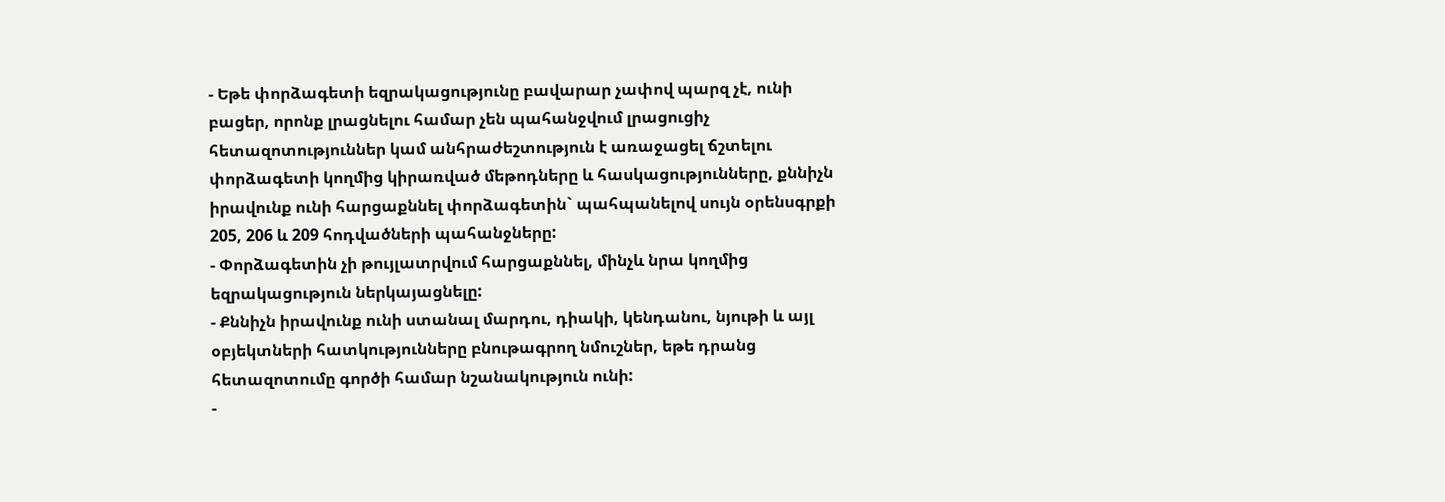- Եթե փորձագետի եզրակացությունը բավարար չափով պարզ չէ, ունի բացեր, որոնք լրացնելու համար չեն պահանջվում լրացուցիչ հետազոտություններ կամ անհրաժեշտություն է առաջացել ճշտելու փորձագետի կողմից կիրառված մեթոդները և հասկացությունները, քննիչն իրավունք ունի հարցաքննել փորձագետին` պահպանելով սույն օրենսգրքի 205, 206 և 209 հոդվածների պահանջները:
- Փորձագետին չի թույլատրվում հարցաքննել, մինչև նրա կողմից եզրակացություն ներկայացնելը:
- Քննիչն իրավունք ունի ստանալ մարդու, դիակի, կենդանու, նյութի և այլ օբյեկտների հատկությունները բնութագրող նմուշներ, եթե դրանց հետազոտումը գործի համար նշանակություն ունի:
-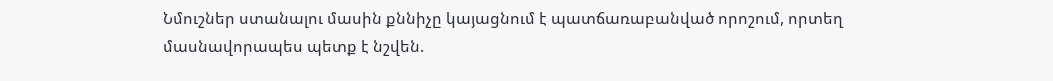Նմուշներ ստանալու մասին քննիչը կայացնում է պատճառաբանված որոշում, որտեղ մասնավորապես պետք է նշվեն.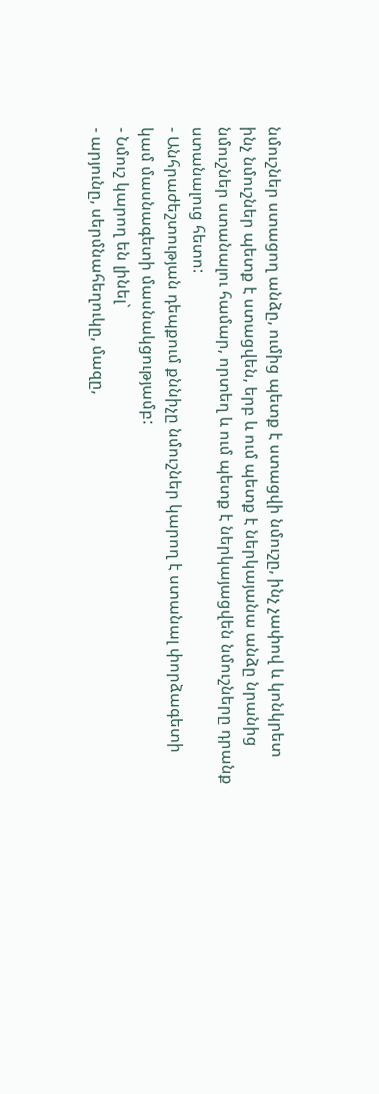նմուշներ ստացող անձը, ումից պետք է ստացվի նմուշը, ինչ չափով և կոնկրետ ինչ նմուշներ պետք է ստացվեն, երբ և ում պետք է ներկայանա անձը նրանից նմուշներ ստանալու համար, որտեղ և ում պետք է ներկայացվեն նմուշները դրանք ստանալուց հետո:
- Անհրաժեշտության դեպքում քննիչը նմուշներ կարող է ստանալ փորձագետի կամ մասնագետի մասնակցությամբ:
- Նմուշ կարող են լինել`
- արյունը, սերմնահեղուկը, մազը,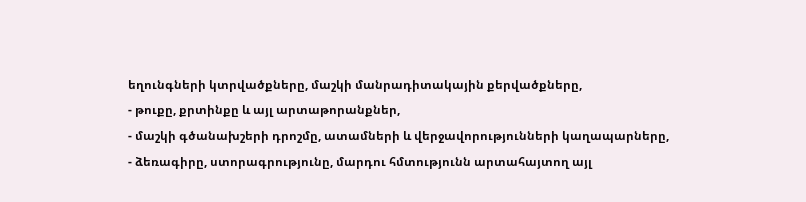եղունգների կտրվածքները, մաշկի մանրադիտակային քերվածքները,
- թուքը, քրտինքը և այլ արտաթորանքներ,
- մաշկի գծանախշերի դրոշմը, ատամների և վերջավորությունների կաղապարները,
- ձեռագիրը, ստորագրությունը, մարդու հմտությունն արտահայտող այլ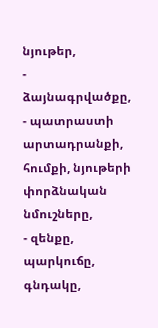նյութեր,
- ձայնագրվածքը,
- պատրաստի արտադրանքի, հումքի, նյութերի փորձնական նմուշները,
- զենքը, պարկուճը, գնդակը,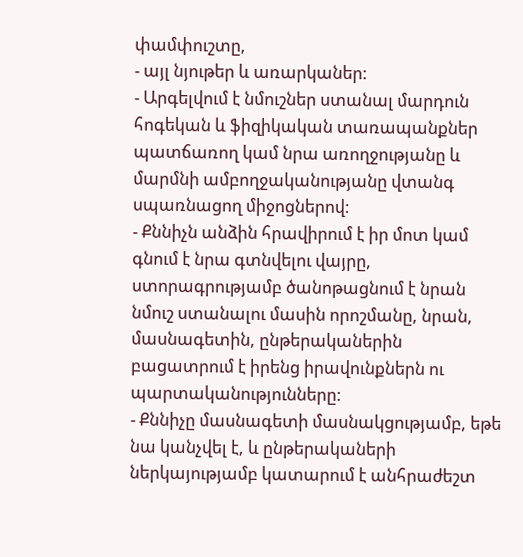փամփուշտը,
- այլ նյութեր և առարկաներ:
- Արգելվում է նմուշներ ստանալ մարդուն հոգեկան և ֆիզիկական տառապանքներ պատճառող կամ նրա առողջությանը և մարմնի ամբողջականությանը վտանգ սպառնացող միջոցներով:
- Քննիչն անձին հրավիրում է իր մոտ կամ գնում է նրա գտնվելու վայրը, ստորագրությամբ ծանոթացնում է նրան նմուշ ստանալու մասին որոշմանը, նրան, մասնագետին, ընթերականերին բացատրում է իրենց իրավունքներն ու պարտականությունները:
- Քննիչը մասնագետի մասնակցությամբ, եթե նա կանչվել է, և ընթերակաների ներկայությամբ կատարում է անհրաժեշտ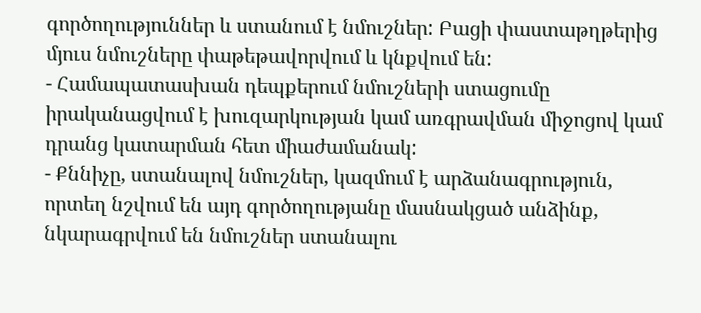գործողություններ և ստանում է նմուշներ: Բացի փաստաթղթերից մյուս նմուշները փաթեթավորվում և կնքվում են:
- Համապատասխան դեպքերում նմուշների ստացումը իրականացվում է խուզարկության կամ առգրավման միջոցով կամ դրանց կատարման հետ միաժամանակ:
- Քննիչը, ստանալով նմուշներ, կազմում է արձանագրություն, որտեղ նշվում են այդ գործողությանը մասնակցած անձինք, նկարագրվում են նմուշներ ստանալու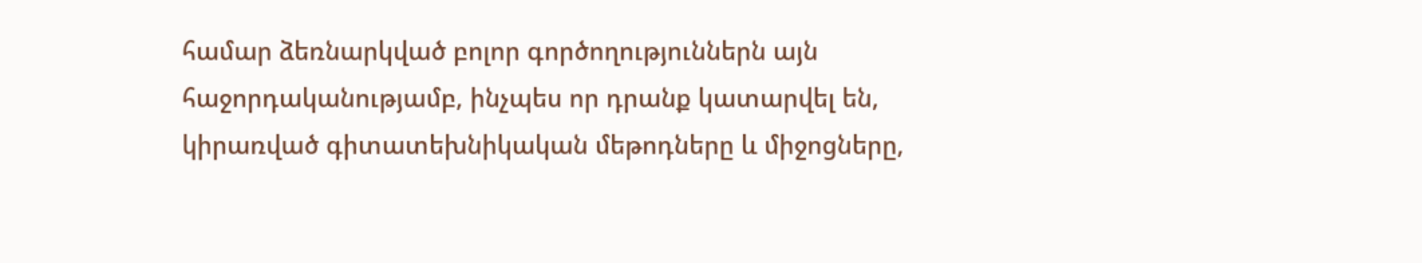համար ձեռնարկված բոլոր գործողություններն այն հաջորդականությամբ, ինչպես որ դրանք կատարվել են, կիրառված գիտատեխնիկական մեթոդները և միջոցները,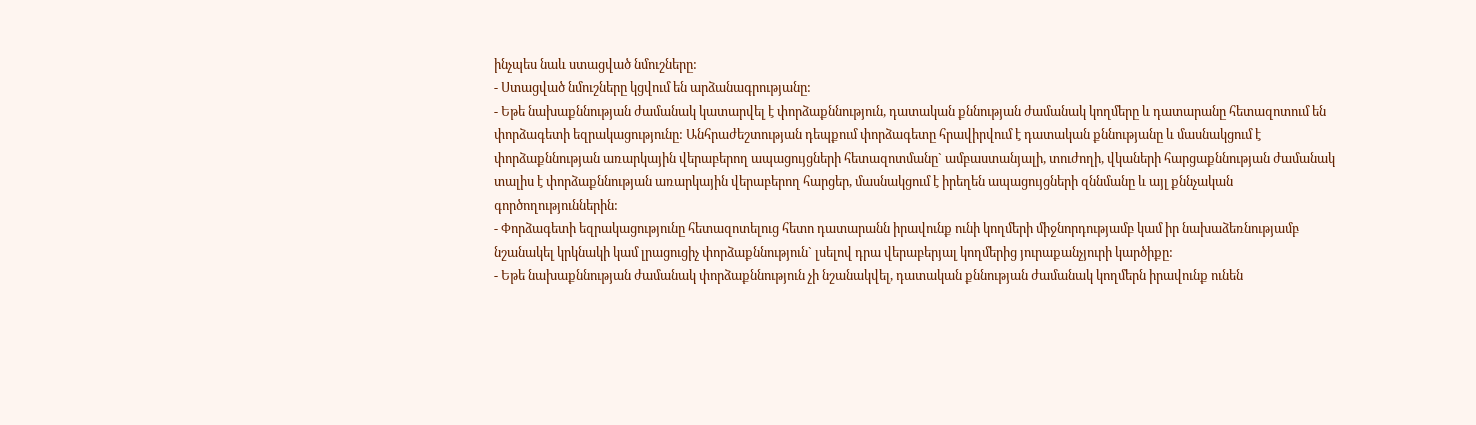ինչպես նաև ստացված նմուշները:
- Ստացված նմուշները կցվում են արձանագրությանը:
- Եթե նախաքննության ժամանակ կատարվել է փորձաքննություն, դատական քննության ժամանակ կողմերը և դատարանը հետազոտում են փորձագետի եզրակացությունը: Անհրաժեշտության դեպքում փորձագետը հրավիրվում է դատական քննությանը և մասնակցում է փորձաքննության առարկային վերաբերող ապացույցների հետազոտմանը` ամբաստանյալի, տուժողի, վկաների հարցաքննության ժամանակ տալիս է փորձաքննության առարկային վերաբերող հարցեր, մասնակցում է իրեղեն ապացույցների զննմանը և այլ քննչական գործողություններին:
- Փորձագետի եզրակացությունը հետազոտելուց հետո դատարանն իրավունք ունի կողմերի միջնորդությամբ կամ իր նախաձեռնությամբ նշանակել կրկնակի կամ լրացուցիչ փորձաքննություն` լսելով դրա վերաբերյալ կողմերից յուրաքանչյուրի կարծիքը:
- Եթե նախաքննության ժամանակ փորձաքննություն չի նշանակվել, դատական քննության ժամանակ կողմերն իրավունք ունեն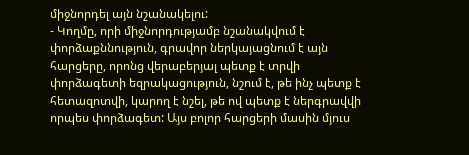միջնորդել այն նշանակելու:
- Կողմը, որի միջնորդությամբ նշանակվում է փորձաքննություն, գրավոր ներկայացնում է այն հարցերը, որոնց վերաբերյալ պետք է տրվի փորձագետի եզրակացություն, նշում է, թե ինչ պետք է հետազոտվի, կարող է նշել, թե ով պետք է ներգրավվի որպես փորձագետ: Այս բոլոր հարցերի մասին մյուս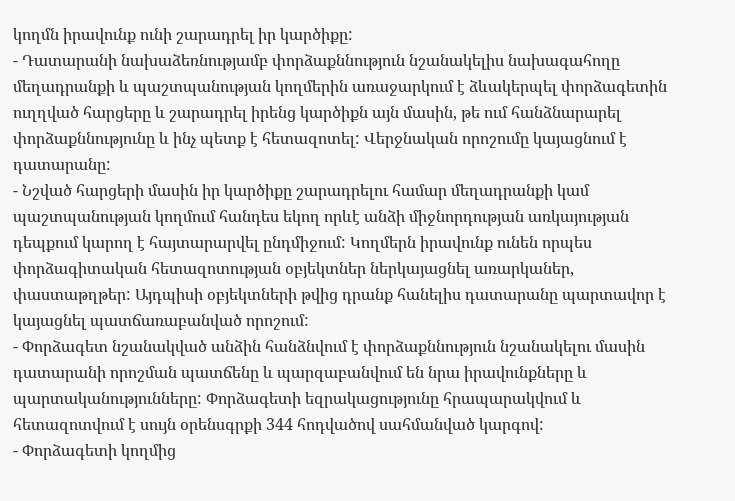կողմն իրավունք ունի շարադրել իր կարծիքը:
- Դատարանի նախաձեռնությամբ փորձաքննություն նշանակելիս նախագահողը մեղադրանքի և պաշտպանության կողմերին առաջարկում է ձևակերպել փորձագետին ուղղված հարցերը և շարադրել իրենց կարծիքն այն մասին, թե ում հանձնարարել փորձաքննությունը և ինչ պետք է հետազոտել: Վերջնական որոշումը կայացնում է դատարանը:
- Նշված հարցերի մասին իր կարծիքը շարադրելու համար մեղադրանքի կամ պաշտպանության կողմում հանդես եկող որևէ անձի միջնորդության առկայության դեպքում կարող է հայտարարվել ընդմիջում: Կողմերն իրավունք ունեն որպես փորձագիտական հետազոտության օբյեկտներ ներկայացնել առարկաներ, փաստաթղթեր: Այդպիսի օբյեկտների թվից դրանք հանելիս դատարանը պարտավոր է կայացնել պատճառաբանված որոշում:
- Փորձագետ նշանակված անձին հանձնվում է փորձաքննություն նշանակելու մասին դատարանի որոշման պատճենը և պարզաբանվում են նրա իրավունքները և պարտականությունները: Փորձագետի եզրակացությունը հրապարակվում և հետազոտվում է սույն օրենսգրքի 344 հոդվածով սահմանված կարգով:
- Փորձագետի կողմից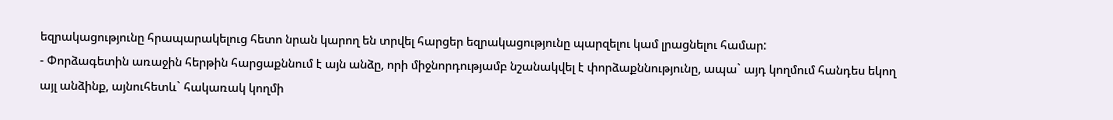եզրակացությունը հրապարակելուց հետո նրան կարող են տրվել հարցեր եզրակացությունը պարզելու կամ լրացնելու համար:
- Փորձագետին առաջին հերթին հարցաքննում է այն անձը, որի միջնորդությամբ նշանակվել է փորձաքննությունը, ապա` այդ կողմում հանդես եկող այլ անձինք, այնուհետև` հակառակ կողմի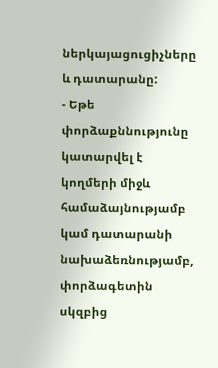ներկայացուցիչները և դատարանը:
- Եթե փորձաքննությունը կատարվել է կողմերի միջև համաձայնությամբ կամ դատարանի նախաձեռնությամբ, փորձագետին սկզբից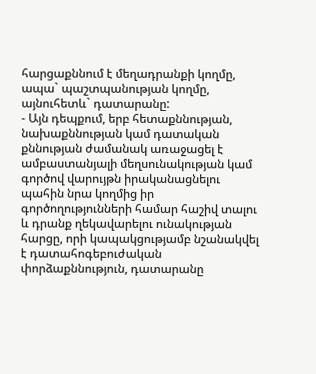հարցաքննում է մեղադրանքի կողմը, ապա` պաշտպանության կողմը, այնուհետև` դատարանը:
- Այն դեպքում, երբ հետաքննության, նախաքննության կամ դատական քննության ժամանակ առաջացել է ամբաստանյալի մեղսունակության կամ գործով վարույթն իրականացնելու պահին նրա կողմից իր գործողությունների համար հաշիվ տալու և դրանք ղեկավարելու ունակության հարցը, որի կապակցությամբ նշանակվել է դատահոգեբուժական փորձաքննություն, դատարանը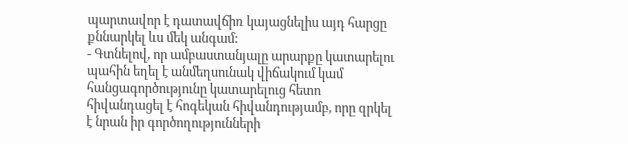պարտավոր է դատավճիռ կայացնելիս այդ հարցը քննարկել ևս մեկ անգամ:
- Գտնելով, որ ամբաստանյալը արարքը կատարելու պահին եղել է անմեղսունակ վիճակում կամ հանցագործությունը կատարելուց հետո հիվանդացել է հոգեկան հիվանդությամբ, որը զրկել է նրան իր գործողությունների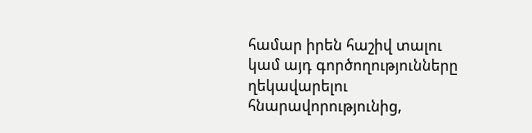համար իրեն հաշիվ տալու կամ այդ գործողությունները ղեկավարելու հնարավորությունից,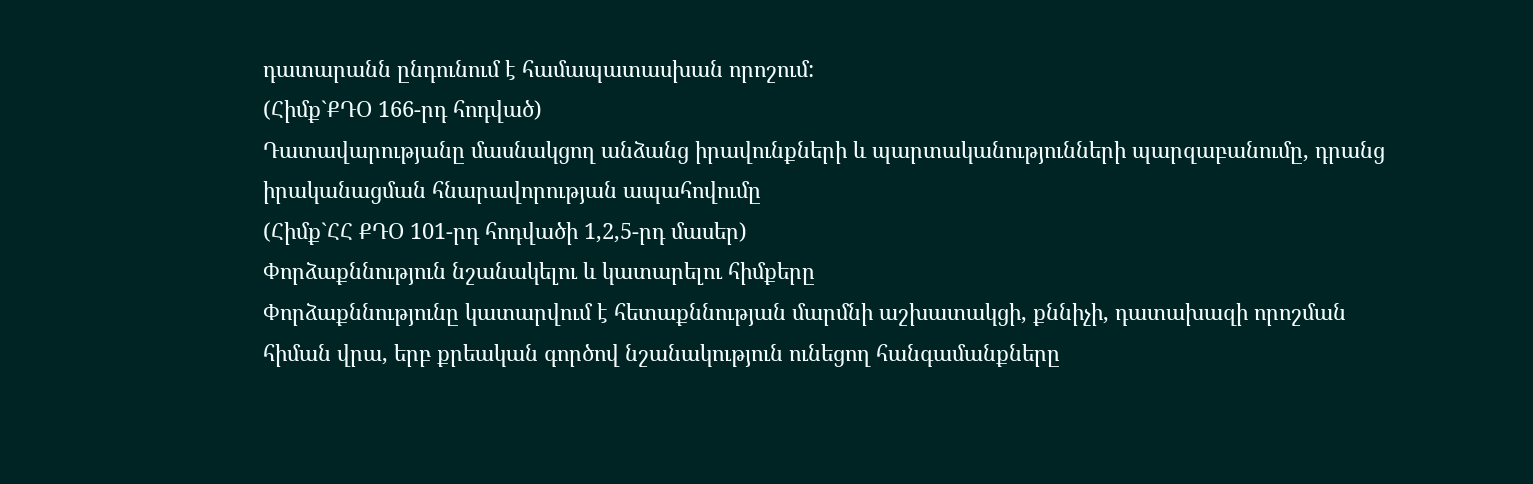դատարանն ընդունում է համապատասխան որոշում:
(Հիմք`ՔԴՕ 166-րդ հոդված)
Դատավարությանը մասնակցող անձանց իրավունքների և պարտականությունների պարզաբանումը, դրանց իրականացման հնարավորության ապահովումը
(Հիմք`ՀՀ ՔԴՕ 101-րդ հոդվածի 1,2,5-րդ մասեր)
Փորձաքննություն նշանակելու և կատարելու հիմքերը
Փորձաքննությունը կատարվում է հետաքննության մարմնի աշխատակցի, քննիչի, դատախազի որոշման հիման վրա, երբ քրեական գործով նշանակություն ունեցող հանգամանքները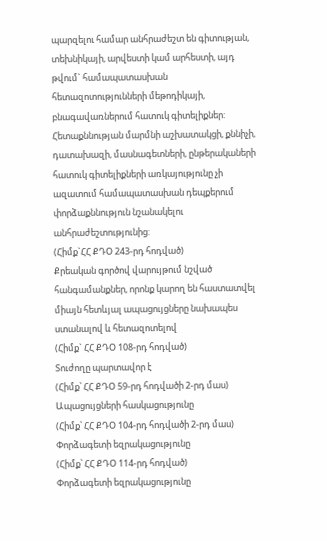պարզելու համար անհրաժեշտ են գիտության, տեխնիկայի, արվեստի կամ արհեստի, այդ թվում` համապատասխան հետազոտությունների մեթոդիկայի, բնագավառներում հատուկ գիտելիքներ: Հետաքննության մարմնի աշխատակցի, քննիչի, դատախազի, մասնագետների, ընթերակաների հատուկ գիտելիքների առկայությունը չի ազատում համապատասխան դեպքերում փորձաքննություն նշանակելու անհրաժեշտությունից:
(Հիմք`ՀՀ ՔԴՕ 243-րդ հոդված)
Քրեական գործով վարույթում նշված հանգամանքներ, որոնք կարող են հաստատվել միայն հետևյալ ապացույցները նախապես ստանալով և հետազոտելով
(Հիմք` ՀՀ ՔԴՕ 108-րդ հոդված)
Տուժողը պարտավոր է
(Հիմք՝ ՀՀ ՔԴՕ 59-րդ հոդվածի 2-րդ մաս)
Ապացույցների հասկացությունը
(Հիմք՝ ՀՀ ՔԴՕ 104-րդ հոդվածի 2-րդ մաս)
Փորձագետի եզրակացությունը
(Հիմք՝ ՀՀ ՔԴՕ 114-րդ հոդված)
Փորձագետի եզրակացությունը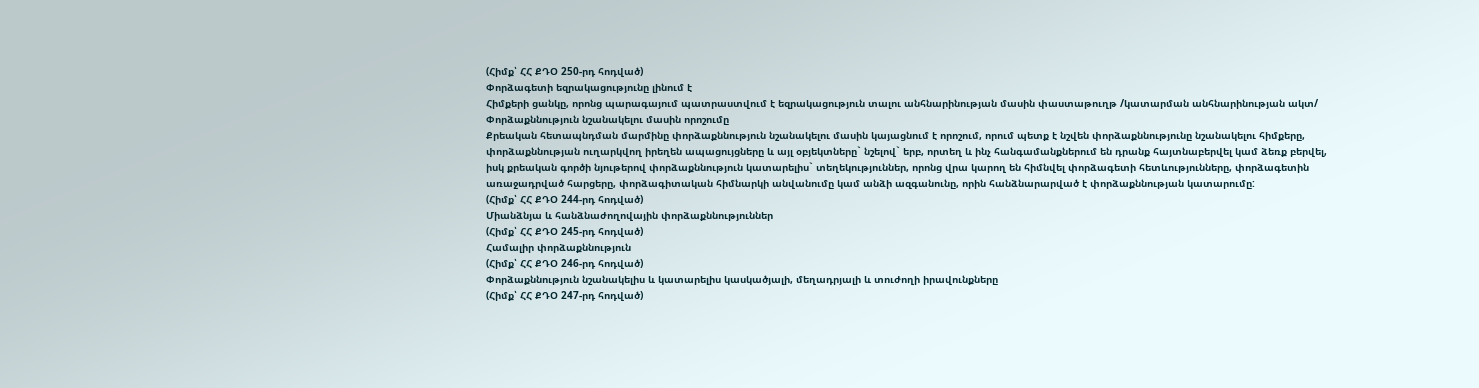(Հիմք՝ ՀՀ ՔԴՕ 250-րդ հոդված)
Փորձագետի եզրակացությունը լինում է
Հիմքերի ցանկը, որոնց պարագայում պատրաստվում է եզրակացություն տալու անհնարինության մասին փաստաթուղթ /կատարման անհնարինության ակտ/
Փորձաքննություն նշանակելու մասին որոշումը
Քրեական հետապնդման մարմինը փորձաքննություն նշանակելու մասին կայացնում է որոշում, որում պետք է նշվեն փորձաքննությունը նշանակելու հիմքերը, փորձաքննության ուղարկվող իրեղեն ապացույցները և այլ օբյեկտները` նշելով` երբ, որտեղ և ինչ հանգամանքներում են դրանք հայտնաբերվել կամ ձեռք բերվել, իսկ քրեական գործի նյութերով փորձաքննություն կատարելիս` տեղեկություններ, որոնց վրա կարող են հիմնվել փորձագետի հետևությունները, փորձագետին առաջադրված հարցերը, փորձագիտական հիմնարկի անվանումը կամ անձի ազգանունը, որին հանձնարարված է փորձաքննության կատարումը:
(Հիմք՝ ՀՀ ՔԴՕ 244-րդ հոդված)
Միանձնյա և հանձնաժողովային փորձաքննություններ
(Հիմք՝ ՀՀ ՔԴՕ 245-րդ հոդված)
Համալիր փորձաքննություն
(Հիմք՝ ՀՀ ՔԴՕ 246-րդ հոդված)
Փորձաքննություն նշանակելիս և կատարելիս կասկածյալի, մեղադրյալի և տուժողի իրավունքները
(Հիմք՝ ՀՀ ՔԴՕ 247-րդ հոդված)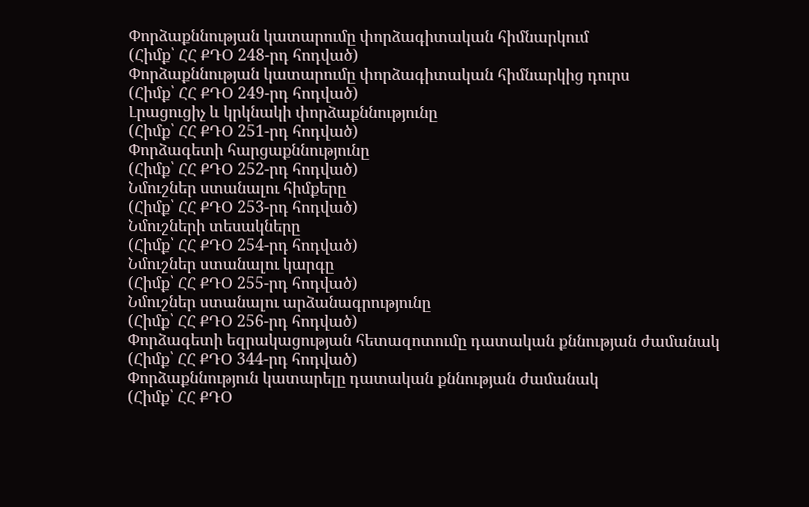Փորձաքննության կատարումը փորձագիտական հիմնարկում
(Հիմք՝ ՀՀ ՔԴՕ 248-րդ հոդված)
Փորձաքննության կատարումը փորձագիտական հիմնարկից դուրս
(Հիմք՝ ՀՀ ՔԴՕ 249-րդ հոդված)
Լրացուցիչ և կրկնակի փորձաքննությունը
(Հիմք՝ ՀՀ ՔԴՕ 251-րդ հոդված)
Փորձագետի հարցաքննությունը
(Հիմք՝ ՀՀ ՔԴՕ 252-րդ հոդված)
Նմուշներ ստանալու հիմքերը
(Հիմք՝ ՀՀ ՔԴՕ 253-րդ հոդված)
Նմուշների տեսակները
(Հիմք՝ ՀՀ ՔԴՕ 254-րդ հոդված)
Նմուշներ ստանալու կարգը
(Հիմք՝ ՀՀ ՔԴՕ 255-րդ հոդված)
Նմուշներ ստանալու արձանագրությունը
(Հիմք՝ ՀՀ ՔԴՕ 256-րդ հոդված)
Փորձագետի եզրակացության հետազոտումը դատական քննության ժամանակ
(Հիմք՝ ՀՀ ՔԴՕ 344-րդ հոդված)
Փորձաքննություն կատարելը դատական քննության ժամանակ
(Հիմք՝ ՀՀ ՔԴՕ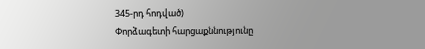345-րդ հոդված)
Փորձագետի հարցաքննությունը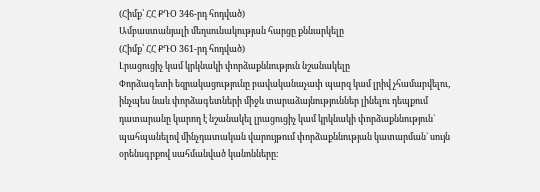(Հիմք՝ ՀՀ ՔԴՕ 346-րդ հոդված)
Ամբաստանյալի մեղսունակության հարցը քննարկելը
(Հիմք՝ ՀՀ ՔԴՕ 361-րդ հոդված)
Լրացուցիչ կամ կրկնակի փորձաքննություն նշանակելը
Փորձագետի եզրակացությունը բավականաչափ պարզ կամ լրիվ չհամարվելու, ինչպես նաև փորձագետների միջև տարաձայնություններ լինելու դեպքում դատարանը կարող է նշանակել լրացուցիչ կամ կրկնակի փորձաքննություն` պահպանելով մինչդատական վարույթում փորձաքննության կատարման` սույն օրենսգրքով սահմանված կանոնները: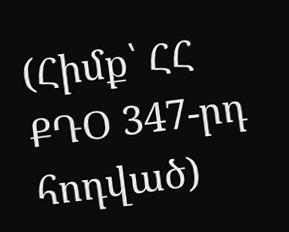(Հիմք՝ ՀՀ ՔԴՕ 347-րդ հոդված)